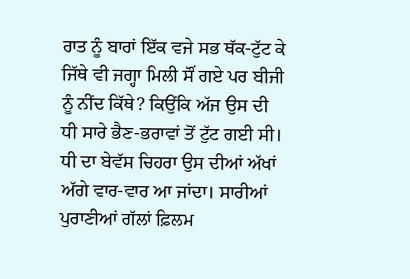ਰਾਤ ਨੂੰ ਬਾਰਾਂ ਇੱਕ ਵਜੇ ਸਭ ਥੱਕ-ਟੁੱਟ ਕੇ ਜਿੱਥੇ ਵੀ ਜਗ੍ਹਾ ਮਿਲੀ ਸੌਂ ਗਏ ਪਰ ਬੀਜੀ ਨੂੰ ਨੀਂਦ ਕਿੱਥੇ? ਕਿਉਂਕਿ ਅੱਜ ਉਸ ਦੀ ਧੀ ਸਾਰੇ ਭੈਣ-ਭਰਾਵਾਂ ਤੋਂ ਟੁੱਟ ਗਈ ਸੀ। ਧੀ ਦਾ ਬੇਵੱਸ ਚਿਹਰਾ ਉਸ ਦੀਆਂ ਅੱਖਾਂ ਅੱਗੇ ਵਾਰ-ਵਾਰ ਆ ਜਾਂਦਾ। ਸਾਰੀਆਂ ਪੁਰਾਣੀਆਂ ਗੱਲਾਂ ਫ਼ਿਲਮ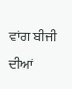ਵਾਂਗ ਬੀਜੀ ਦੀਆਂ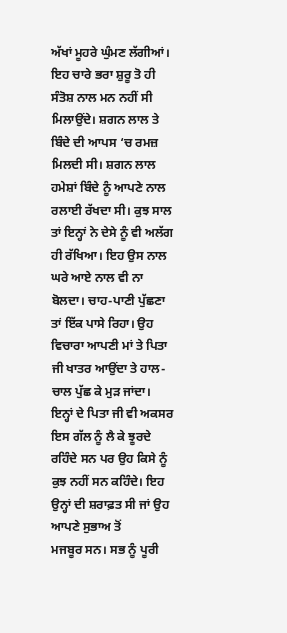ਅੱਖਾਂ ਮੂਹਰੇ ਘੁੰਮਣ ਲੱਗੀਆਂ। ਇਹ ਚਾਰੇ ਭਰਾ ਸ਼ੁਰੂ ਤੋ ਹੀ ਸੰਤੋਸ਼ ਨਾਲ ਮਨ ਨਹੀਂ ਸੀ ਮਿਲਾਉਂਦੇ। ਸ਼ਗਨ ਲਾਲ ਤੇ ਬਿੰਦੇ ਦੀ ਆਪਸ ‘ਚ ਰਮਜ਼ ਮਿਲਦੀ ਸੀ। ਸ਼ਗਨ ਲਾਲ ਹਮੇਸ਼ਾਂ ਬਿੰਦੇ ਨੂੰ ਆਪਣੇ ਨਾਲ ਰਲਾਈ ਰੱਖਦਾ ਸੀ। ਕੁਝ ਸਾਲ ਤਾਂ ਇਨ੍ਹਾਂ ਨੇ ਦੇਸੇ ਨੂੰ ਵੀ ਅਲੱਗ ਹੀ ਰੱਖਿਆ। ਇਹ ਉਸ ਨਾਲ ਘਰੇ ਆਏ ਨਾਲ ਵੀ ਨਾ ਬੋਲਦਾ। ਚਾਹ-ਪਾਣੀ ਪੁੱਛਣਾ ਤਾਂ ਇੱਕ ਪਾਸੇ ਰਿਹਾ। ਉਹ ਵਿਚਾਰਾ ਆਪਣੀ ਮਾਂ ਤੇ ਪਿਤਾ ਜੀ ਖਾਤਰ ਆਉਂਦਾ ਤੇ ਹਾਲ-ਚਾਲ ਪੁੱਛ ਕੇ ਮੁੜ ਜਾਂਦਾ। ਇਨ੍ਹਾਂ ਦੇ ਪਿਤਾ ਜੀ ਵੀ ਅਕਸਰ ਇਸ ਗੱਲ ਨੂੰ ਲੈ ਕੇ ਝੂਰਦੇ ਰਹਿੰਦੇ ਸਨ ਪਰ ਉਹ ਕਿਸੇ ਨੂੰ ਕੁਝ ਨਹੀਂ ਸਨ ਕਹਿੰਦੇ। ਇਹ ਉਨ੍ਹਾਂ ਦੀ ਸ਼ਰਾਫ਼ਤ ਸੀ ਜਾਂ ਉਹ ਆਪਣੇ ਸੁਭਾਅ ਤੋਂ
ਮਜਬੂਰ ਸਨ। ਸਭ ਨੂੰ ਪੂਰੀ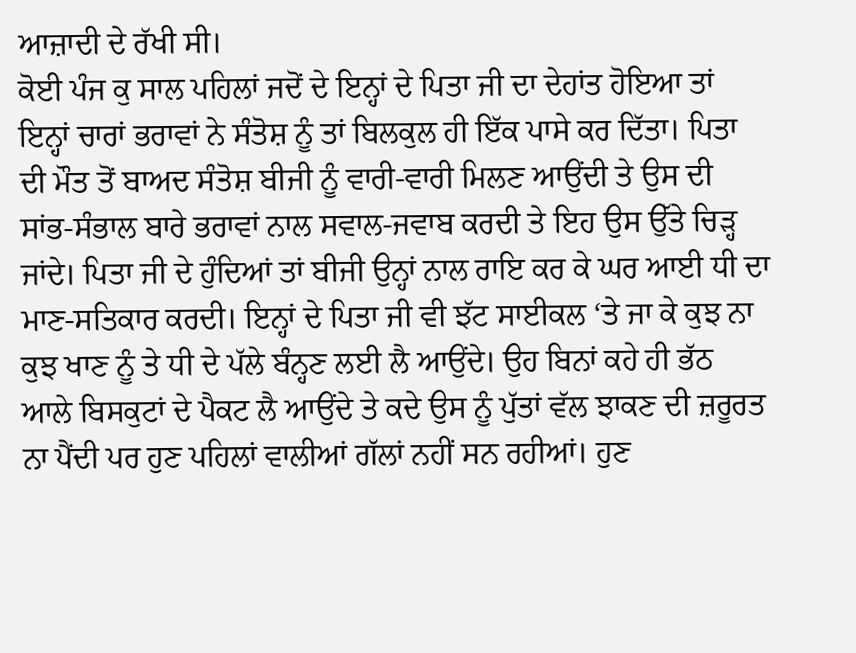ਆਜ਼ਾਦੀ ਦੇ ਰੱਖੀ ਸੀ।
ਕੋਈ ਪੰਜ ਕੁ ਸਾਲ ਪਹਿਲਾਂ ਜਦੋਂ ਦੇ ਇਨ੍ਹਾਂ ਦੇ ਪਿਤਾ ਜੀ ਦਾ ਦੇਹਾਂਤ ਹੋਇਆ ਤਾਂ ਇਨ੍ਹਾਂ ਚਾਰਾਂ ਭਰਾਵਾਂ ਨੇ ਸੰਤੋਸ਼ ਨੂੰ ਤਾਂ ਬਿਲਕੁਲ ਹੀ ਇੱਕ ਪਾਸੇ ਕਰ ਦਿੱਤਾ। ਪਿਤਾ ਦੀ ਮੌਤ ਤੋਂ ਬਾਅਦ ਸੰਤੋਸ਼ ਬੀਜੀ ਨੂੰ ਵਾਰੀ-ਵਾਰੀ ਮਿਲਣ ਆਉਂਦੀ ਤੇ ਉਸ ਦੀ ਸਾਂਭ-ਸੰਭਾਲ ਬਾਰੇ ਭਰਾਵਾਂ ਨਾਲ ਸਵਾਲ-ਜਵਾਬ ਕਰਦੀ ਤੇ ਇਹ ਉਸ ਉੱਤੇ ਚਿੜ੍ਹ ਜਾਂਦੇ। ਪਿਤਾ ਜੀ ਦੇ ਹੁੰਦਿਆਂ ਤਾਂ ਬੀਜੀ ਉਨ੍ਹਾਂ ਨਾਲ ਰਾਇ ਕਰ ਕੇ ਘਰ ਆਈ ਧੀ ਦਾ ਮਾਣ-ਸਤਿਕਾਰ ਕਰਦੀ। ਇਨ੍ਹਾਂ ਦੇ ਪਿਤਾ ਜੀ ਵੀ ਝੱਟ ਸਾਈਕਲ ‘ਤੇ ਜਾ ਕੇ ਕੁਝ ਨਾ ਕੁਝ ਖਾਣ ਨੂੰ ਤੇ ਧੀ ਦੇ ਪੱਲੇ ਬੰਨ੍ਹਣ ਲਈ ਲੈ ਆਉਂਦੇ। ਉਹ ਬਿਨਾਂ ਕਹੇ ਹੀ ਭੱਠ ਆਲੇ ਬਿਸਕੁਟਾਂ ਦੇ ਪੈਕਟ ਲੈ ਆਉਂਦੇ ਤੇ ਕਦੇ ਉਸ ਨੂੰ ਪੁੱਤਾਂ ਵੱਲ ਝਾਕਣ ਦੀ ਜ਼ਰੂਰਤ ਨਾ ਪੈਂਦੀ ਪਰ ਹੁਣ ਪਹਿਲਾਂ ਵਾਲੀਆਂ ਗੱਲਾਂ ਨਹੀਂ ਸਨ ਰਹੀਆਂ। ਹੁਣ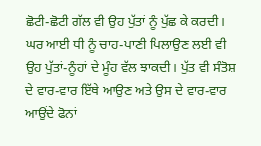ਛੋਟੀ-ਛੋਟੀ ਗੱਲ ਵੀ ਉਹ ਪੁੱਤਾਂ ਨੂੰ ਪੁੱਛ ਕੇ ਕਰਦੀ। ਘਰ ਆਈ ਧੀ ਨੂੰ ਚਾਹ-ਪਾਣੀ ਪਿਲਾਉਣ ਲਈ ਵੀ ਉਹ ਪੁੱਤਾਂ-ਨੂੰਹਾਂ ਦੇ ਮੂੰਹ ਵੱਲ ਝਾਕਦੀ। ਪੁੱਤ ਵੀ ਸੰਤੋਸ਼ ਦੇ ਵਾਰ-ਵਾਰ ਇੱਥੇ ਆਉਣ ਅਤੇ ਉਸ ਦੇ ਵਾਰ-ਵਾਰ ਆਉਂਦੇ ਫੋਨਾਂ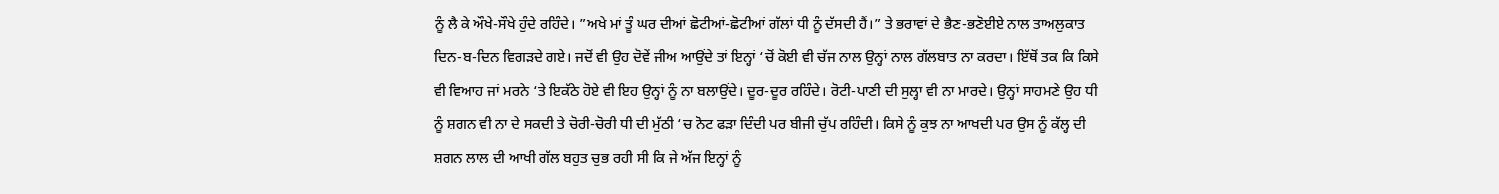ਨੂੰ ਲੈ ਕੇ ਔਖੇ-ਸੌਖੇ ਹੁੰਦੇ ਰਹਿੰਦੇ। ”ਅਖੇ ਮਾਂ ਤੂੰ ਘਰ ਦੀਆਂ ਛੋਟੀਆਂ-ਛੋਟੀਆਂ ਗੱਲਾਂ ਧੀ ਨੂੰ ਦੱਸਦੀ ਹੈਂ।” ਤੇ ਭਰਾਵਾਂ ਦੇ ਭੈਣ-ਭਣੋਈਏ ਨਾਲ ਤਾਅਲੁਕਾਤ ਦਿਨ-ਬ-ਦਿਨ ਵਿਗੜਦੇ ਗਏ। ਜਦੋਂ ਵੀ ਉਹ ਦੋਵੇਂ ਜੀਅ ਆਉਂਦੇ ਤਾਂ ਇਨ੍ਹਾਂ ‘ਚੋਂ ਕੋਈ ਵੀ ਚੱਜ ਨਾਲ ਉਨ੍ਹਾਂ ਨਾਲ ਗੱਲਬਾਤ ਨਾ ਕਰਦਾ। ਇੱਥੋਂ ਤਕ ਕਿ ਕਿਸੇ ਵੀ ਵਿਆਹ ਜਾਂ ਮਰਨੇ ‘ਤੇ ਇਕੱਠੇ ਹੋਏ ਵੀ ਇਹ ਉਨ੍ਹਾਂ ਨੂੰ ਨਾ ਬਲਾਉਂਦੇ। ਦੂਰ-ਦੂਰ ਰਹਿੰਦੇ। ਰੋਟੀ-ਪਾਣੀ ਦੀ ਸੁਲ੍ਹਾ ਵੀ ਨਾ ਮਾਰਦੇ। ਉਨ੍ਹਾਂ ਸਾਹਮਣੇ ਉਹ ਧੀ ਨੂੰ ਸ਼ਗਨ ਵੀ ਨਾ ਦੇ ਸਕਦੀ ਤੇ ਚੋਰੀ-ਚੋਰੀ ਧੀ ਦੀ ਮੁੱਠੀ ‘ਚ ਨੋਟ ਫੜਾ ਦਿੰਦੀ ਪਰ ਬੀਜੀ ਚੁੱਪ ਰਹਿੰਦੀ। ਕਿਸੇ ਨੂੰ ਕੁਝ ਨਾ ਆਖਦੀ ਪਰ ਉਸ ਨੂੰ ਕੱਲ੍ਹ ਦੀ ਸ਼ਗਨ ਲਾਲ ਦੀ ਆਖੀ ਗੱਲ ਬਹੁਤ ਚੁਭ ਰਹੀ ਸੀ ਕਿ ਜੇ ਅੱਜ ਇਨ੍ਹਾਂ ਨੂੰ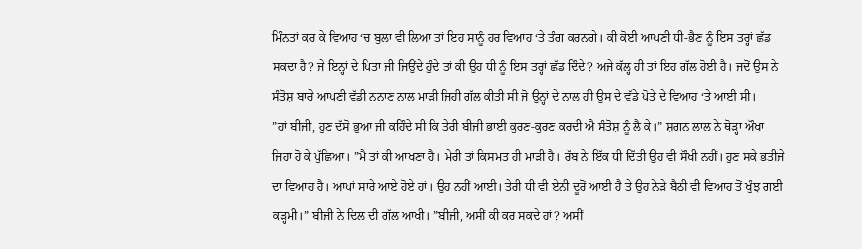ਮਿੰਨਤਾਂ ਕਰ ਕੇ ਵਿਆਹ ‘ਚ ਬੁਲਾ ਵੀ ਲਿਆ ਤਾਂ ਇਹ ਸਾਨੂੰ ਹਰ ਵਿਆਹ ‘ਤੇ ਤੰਗ ਕਰਨਗੇ। ਕੀ ਕੋਈ ਆਪਣੀ ਧੀ-ਭੈਣ ਨੂੰ ਇਸ ਤਰ੍ਹਾਂ ਛੱਡ ਸਕਦਾ ਹੈ? ਜੇ ਇਨ੍ਹਾਂ ਦੇ ਪਿਤਾ ਜੀ ਜਿਉਂਦੇ ਹੁੰਦੇ ਤਾਂ ਕੀ ਉਹ ਧੀ ਨੂੰ ਇਸ ਤਰ੍ਹਾਂ ਛੱਡ ਦਿੰਦੇ? ਅਜੇ ਕੱਲ੍ਹ ਹੀ ਤਾਂ ਇਹ ਗੱਲ ਹੋਈ ਹੈ। ਜਦੋਂ ਉਸ ਨੇ ਸੰਤੋਸ਼ ਬਾਰੇ ਆਪਣੀ ਵੱਡੀ ਨਨਾਣ ਨਾਲ ਮਾੜੀ ਜਿਹੀ ਗੱਲ ਕੀਤੀ ਸੀ ਜੋ ਉਨ੍ਹਾਂ ਦੇ ਨਾਲ ਹੀ ਉਸ ਦੇ ਵੱਡੇ ਪੋਤੇ ਦੇ ਵਿਆਹ ‘ਤੇ ਆਈ ਸੀ।
”ਹਾਂ ਬੀਜੀ, ਹੁਣ ਦੱਸੋ ਭੁਆ ਜੀ ਕਹਿੰਦੇ ਸੀ ਕਿ ਤੇਰੀ ਬੀਜੀ ਭਾਈ ਕੁਰਣ-ਕੁਰਣ ਕਰਦੀ ਐ ਸੰਤੋਸ਼ ਨੂੰ ਲੈ ਕੇ।” ਸ਼ਗਨ ਲਾਲ ਨੇ ਥੋੜ੍ਹਾ ਔਖਾ ਜਿਹਾ ਹੋ ਕੇ ਪੁੱਛਿਆ। ”ਮੈ ਤਾਂ ਕੀ ਆਖਣਾ ਹੈ। ਮੇਰੀ ਤਾਂ ਕਿਸਮਤ ਹੀ ਮਾੜੀ ਹੈ। ਰੱਬ ਨੇ ਇੱਕ ਧੀ ਦਿੱਤੀ ਉਹ ਵੀ ਸੌਖੀ ਨਹੀਂ। ਹੁਣ ਸਕੇ ਭਤੀਜੇ ਦਾ ਵਿਆਹ ਹੈ। ਆਪਾਂ ਸਾਰੇ ਆਏ ਹੋਏ ਹਾਂ। ਉਹ ਨਹੀਂ ਆਈ। ਤੇਰੀ ਧੀ ਵੀ ਏਨੀ ਦੂਰੋਂ ਆਈ ਹੈ ਤੇ ਉਹ ਨੇੜੇ ਬੈਠੀ ਵੀ ਵਿਆਹ ਤੋਂ ਖੁੰਝ ਗਈ ਕੜ੍ਹਮੀ।” ਬੀਜੀ ਨੇ ਦਿਲ ਦੀ ਗੱਲ ਆਖੀ। ”ਬੀਜੀ, ਅਸੀਂ ਕੀ ਕਰ ਸਕਦੇ ਹਾਂ? ਅਸੀਂ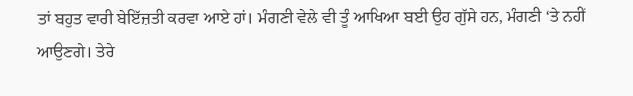ਤਾਂ ਬਹੁਤ ਵਾਰੀ ਬੇਇੱਜ਼ਤੀ ਕਰਵਾ ਆਏ ਹਾਂ। ਮੰਗਣੀ ਵੇਲੇ ਵੀ ਤੂੰ ਆਖਿਆ ਬਈ ਉਹ ਗੁੱਸੇ ਹਨ, ਮੰਗਣੀ ‘ਤੇ ਨਹੀਂ ਆਉਣਗੇ। ਤੇਰੇ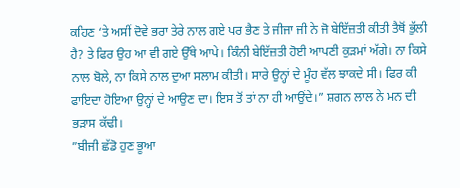ਕਹਿਣ ‘ਤੇ ਅਸੀਂ ਦੋਵੇ ਭਰਾ ਤੇਰੇ ਨਾਲ ਗਏ ਪਰ ਭੈਣ ਤੇ ਜੀਜਾ ਜੀ ਨੇ ਜੋ ਬੇਇੱਜ਼ਤੀ ਕੀਤੀ ਤੈਥੋਂ ਭੁੱਲੀ ਹੈ? ਤੇ ਫਿਰ ਉਹ ਆ ਵੀ ਗਏ ਉੱਥੇ ਆਪੇ। ਕਿੰਨੀ ਬੇਇੱਜ਼ਤੀ ਹੋਈ ਆਪਣੀ ਕੁੜਮਾਂ ਅੱਗੇ। ਨਾ ਕਿਸੇ ਨਾਲ ਬੋਲੇ, ਨਾ ਕਿਸੇ ਨਾਲ ਦੁਆ ਸਲਾਮ ਕੀਤੀ। ਸਾਰੇ ਉਨ੍ਹਾਂ ਦੇ ਮੂੰਹ ਵੱਲ ਝਾਕਦੇ ਸੀ। ਫਿਰ ਕੀ ਫਾਇਦਾ ਹੋਇਆ ਉਨ੍ਹਾਂ ਦੇ ਆਉਣ ਦਾ। ਇਸ ਤੋਂ ਤਾਂ ਨਾ ਹੀ ਆਉਂਦੇ।” ਸ਼ਗਨ ਲਾਲ ਨੇ ਮਨ ਦੀ ਭੜਾਸ ਕੱਢੀ।
”ਬੀਜੀ ਛੱਡੋ ਹੁਣ ਭੂਆ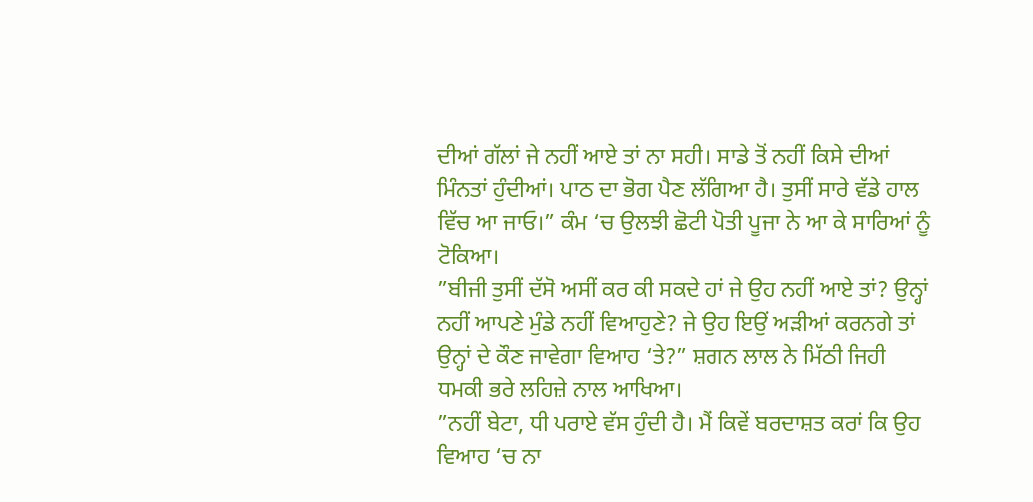ਦੀਆਂ ਗੱਲਾਂ ਜੇ ਨਹੀਂ ਆਏ ਤਾਂ ਨਾ ਸਹੀ। ਸਾਡੇ ਤੋਂ ਨਹੀਂ ਕਿਸੇ ਦੀਆਂ ਮਿੰਨਤਾਂ ਹੁੰਦੀਆਂ। ਪਾਠ ਦਾ ਭੋਗ ਪੈਣ ਲੱਗਿਆ ਹੈ। ਤੁਸੀਂ ਸਾਰੇ ਵੱਡੇ ਹਾਲ ਵਿੱਚ ਆ ਜਾਓ।” ਕੰਮ ‘ਚ ਉਲਝੀ ਛੋਟੀ ਪੋਤੀ ਪੂਜਾ ਨੇ ਆ ਕੇ ਸਾਰਿਆਂ ਨੂੰ ਟੋਕਿਆ।
”ਬੀਜੀ ਤੁਸੀਂ ਦੱਸੋ ਅਸੀਂ ਕਰ ਕੀ ਸਕਦੇ ਹਾਂ ਜੇ ਉਹ ਨਹੀਂ ਆਏ ਤਾਂ? ਉਨ੍ਹਾਂ ਨਹੀਂ ਆਪਣੇ ਮੁੰਡੇ ਨਹੀਂ ਵਿਆਹੁਣੇ? ਜੇ ਉਹ ਇਉਂ ਅੜੀਆਂ ਕਰਨਗੇ ਤਾਂ ਉਨ੍ਹਾਂ ਦੇ ਕੌਣ ਜਾਵੇਗਾ ਵਿਆਹ ‘ਤੇ?” ਸ਼ਗਨ ਲਾਲ ਨੇ ਮਿੱਠੀ ਜਿਹੀ ਧਮਕੀ ਭਰੇ ਲਹਿਜ਼ੇ ਨਾਲ ਆਖਿਆ।
”ਨਹੀਂ ਬੇਟਾ, ਧੀ ਪਰਾਏ ਵੱਸ ਹੁੰਦੀ ਹੈ। ਮੈਂ ਕਿਵੇਂ ਬਰਦਾਸ਼ਤ ਕਰਾਂ ਕਿ ਉਹ ਵਿਆਹ ‘ਚ ਨਾ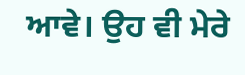ਆਵੇ। ਉਹ ਵੀ ਮੇਰੇ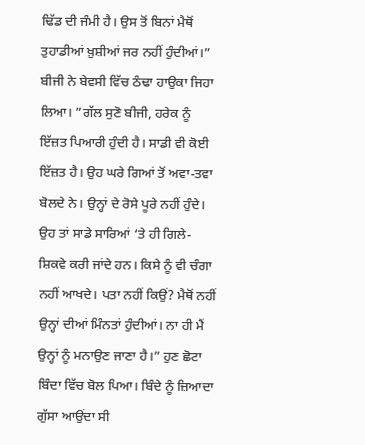ਢਿੱਡ ਦੀ ਜੰਮੀ ਹੈ। ਉਸ ਤੋਂ ਬਿਨਾਂ ਮੈਥੋਂ ਤੁਹਾਡੀਆਂ ਖ਼ੁਸ਼ੀਆਂ ਜਰ ਨਹੀਂ ਹੁੰਦੀਆਂ।” ਬੀਜੀ ਨੇ ਬੇਵਸੀ ਵਿੱਚ ਠੰਢਾ ਹਾਉਕਾ ਜਿਹਾ ਲਿਆ। ”ਗੱਲ ਸੁਣੋ ਬੀਜੀ, ਹਰੇਕ ਨੂੰ ਇੱਜ਼ਤ ਪਿਆਰੀ ਹੁੰਦੀ ਹੈ। ਸਾਡੀ ਵੀ ਕੋਈ ਇੱਜ਼ਤ ਹੈ। ਉਹ ਘਰੇ ਗਿਆਂ ਤੋਂ ਅਵਾ-ਤਵਾ ਬੋਲਦੇ ਨੇ। ਉਨ੍ਹਾਂ ਦੇ ਰੋਸੇ ਪੂਰੇ ਨਹੀਂ ਹੁੰਦੇ। ਉਹ ਤਾਂ ਸਾਡੇ ਸਾਰਿਆਂ ‘ਤੇ ਹੀ ਗਿਲੇ-ਸ਼ਿਕਵੇ ਕਰੀ ਜਾਂਦੇ ਹਨ। ਕਿਸੇ ਨੂੰ ਵੀ ਚੰਗਾ ਨਹੀਂ ਆਖਦੇ। ਪਤਾ ਨਹੀਂ ਕਿਉਂ? ਮੈਥੋਂ ਨਹੀਂ ਉਨ੍ਹਾਂ ਦੀਆਂ ਮਿੰਨਤਾਂ ਹੁੰਦੀਆਂ। ਨਾ ਹੀ ਮੈਂ ਉਨ੍ਹਾਂ ਨੂੰ ਮਨਾਉਣ ਜਾਣਾ ਹੈ।” ਹੁਣ ਛੋਟਾ ਬਿੰਦਾ ਵਿੱਚ ਬੋਲ ਪਿਆ। ਬਿੰਦੇ ਨੂੰ ਜ਼ਿਆਦਾ ਗੁੱਸਾ ਆਉਂਦਾ ਸੀ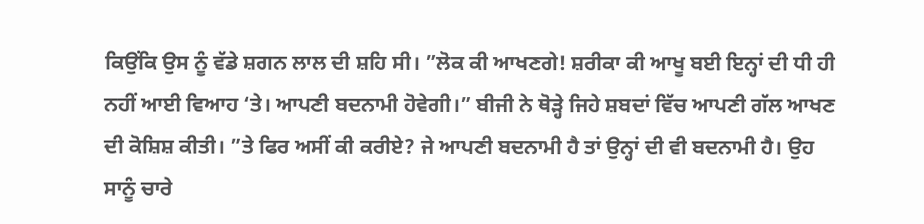ਕਿਉਂਕਿ ਉਸ ਨੂੰ ਵੱਡੇ ਸ਼ਗਨ ਲਾਲ ਦੀ ਸ਼ਹਿ ਸੀ। ”ਲੋਕ ਕੀ ਆਖਣਗੇ! ਸ਼ਰੀਕਾ ਕੀ ਆਖੂ ਬਈ ਇਨ੍ਹਾਂ ਦੀ ਧੀ ਹੀ ਨਹੀਂ ਆਈ ਵਿਆਹ ‘ਤੇ। ਆਪਣੀ ਬਦਨਾਮੀ ਹੋਵੇਗੀ।” ਬੀਜੀ ਨੇ ਥੋੜ੍ਹੇ ਜਿਹੇ ਸ਼ਬਦਾਂ ਵਿੱਚ ਆਪਣੀ ਗੱਲ ਆਖਣ ਦੀ ਕੋਸ਼ਿਸ਼ ਕੀਤੀ। ”ਤੇ ਫਿਰ ਅਸੀਂ ਕੀ ਕਰੀਏ? ਜੇ ਆਪਣੀ ਬਦਨਾਮੀ ਹੈ ਤਾਂ ਉਨ੍ਹਾਂ ਦੀ ਵੀ ਬਦਨਾਮੀ ਹੈ। ਉਹ ਸਾਨੂੰ ਚਾਰੇ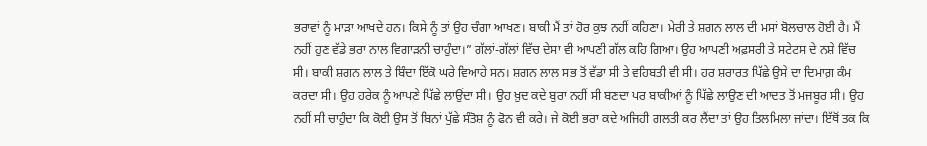ਭਰਾਵਾਂ ਨੂੰ ਮਾੜਾ ਆਖਦੇ ਹਨ। ਕਿਸੇ ਨੂੰ ਤਾਂ ਉਹ ਚੰਗਾ ਆਖਣ। ਬਾਕੀ ਮੈਂ ਤਾਂ ਹੋਰ ਕੁਝ ਨਹੀਂ ਕਹਿਣਾ। ਮੇਰੀ ਤੇ ਸ਼ਗਨ ਲਾਲ ਦੀ ਮਸਾਂ ਬੋਲਚਾਲ ਹੋਈ ਹੈ। ਮੈਂ ਨਹੀਂ ਹੁਣ ਵੱਡੇ ਭਰਾ ਨਾਲ ਵਿਗਾੜਨੀ ਚਾਹੁੰਦਾ।” ਗੱਲਾਂ-ਗੱਲਾਂ ਵਿੱਚ ਦੇਸਾ ਵੀ ਆਪਣੀ ਗੱਲ ਕਹਿ ਗਿਆ। ਉਹ ਆਪਣੀ ਅਫ਼ਸਰੀ ਤੇ ਸਟੇਟਸ ਦੇ ਨਸ਼ੇ ਵਿੱਚ ਸੀ। ਬਾਕੀ ਸ਼ਗਨ ਲਾਲ ਤੇ ਬਿੰਦਾ ਇੱਕੋ ਘਰੇ ਵਿਆਹੇ ਸਨ। ਸ਼ਗਨ ਲਾਲ ਸਭ ਤੋਂ ਵੱਡਾ ਸੀ ਤੇ ਵਹਿਬਤੀ ਵੀ ਸੀ। ਹਰ ਸ਼ਰਾਰਤ ਪਿੱਛੇ ਉਸੇ ਦਾ ਦਿਮਾਗ਼ ਕੰਮ ਕਰਦਾ ਸੀ। ਉਹ ਹਰੇਕ ਨੂੰ ਆਪਣੇ ਪਿੱਛੇ ਲਾਉਂਦਾ ਸੀ। ਉਹ ਖ਼ੁਦ ਕਦੇ ਬੁਰਾ ਨਹੀਂ ਸੀ ਬਣਦਾ ਪਰ ਬਾਕੀਆਂ ਨੂੰ ਪਿੱਛੇ ਲਾਉਣ ਦੀ ਆਦਤ ਤੋਂ ਮਜਬੂਰ ਸੀ। ਉਹ ਨਹੀਂ ਸੀ ਚਾਹੁੰਦਾ ਕਿ ਕੋਈ ਉਸ ਤੋਂ ਬਿਨਾਂ ਪੁੱਛੇ ਸੰਤੋਸ਼ ਨੂੰ ਫੋਨ ਵੀ ਕਰੇ। ਜੇ ਕੋਈ ਭਰਾ ਕਦੇ ਅਜਿਹੀ ਗਲਤੀ ਕਰ ਲੈਂਦਾ ਤਾਂ ਉਹ ਤਿਲਮਿਲਾ ਜਾਂਦਾ। ਇੱਥੋਂ ਤਕ ਕਿ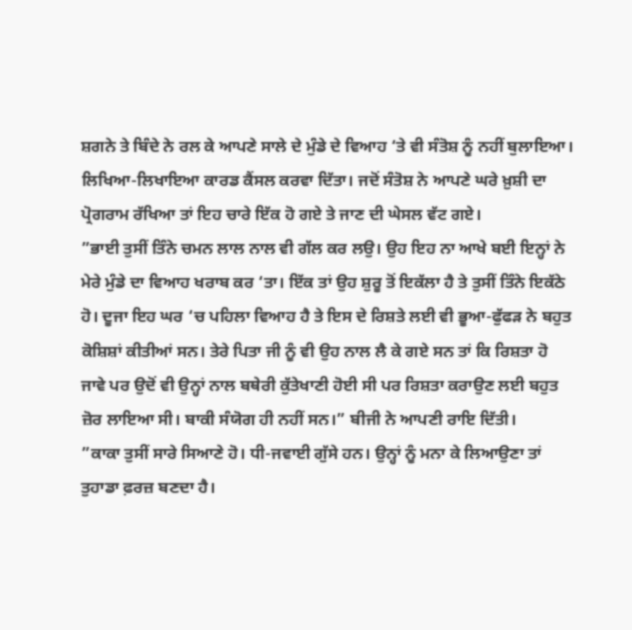ਸ਼ਗਨੇ ਤੇ ਬਿੰਦੇ ਨੇ ਰਲ ਕੇ ਆਪਣੇ ਸਾਲੇ ਦੇ ਮੁੰਡੇ ਦੇ ਵਿਆਹ ‘ਤੇ ਵੀ ਸੰਤੋਸ਼ ਨੂੰ ਨਹੀਂ ਬੁਲਾਇਆ। ਲਿਖਿਆ-ਲਿਖਾਇਆ ਕਾਰਡ ਕੈਂਸਲ ਕਰਵਾ ਦਿੱਤਾ। ਜਦੋਂ ਸੰਤੋਸ਼ ਨੇ ਆਪਣੇ ਘਰੇ ਖ਼ੁਸ਼ੀ ਦਾ ਪ੍ਰੋਗਰਾਮ ਰੱਖਿਆ ਤਾਂ ਇਹ ਚਾਰੇ ਇੱਕ ਹੋ ਗਏ ਤੇ ਜਾਣ ਦੀ ਘੇਸਲ ਵੱਟ ਗਏ।
”ਭਾਈ ਤੁਸੀਂ ਤਿੰਨੇ ਚਮਨ ਲਾਲ ਨਾਲ ਵੀ ਗੱਲ ਕਰ ਲਉ। ਉਹ ਇਹ ਨਾ ਆਖੇ ਬਈ ਇਨ੍ਹਾਂ ਨੇ ਮੇਰੇ ਮੁੰਡੇ ਦਾ ਵਿਆਹ ਖਰਾਬ ਕਰ ‘ਤਾ। ਇੱਕ ਤਾਂ ਉਹ ਸ਼ੁਰੂ ਤੋਂ ਇਕੱਲਾ ਹੈ ਤੇ ਤੁਸੀਂ ਤਿੰਨੇ ਇਕੱਠੇ ਹੋ। ਦੂਜਾ ਇਹ ਘਰ ‘ਚ ਪਹਿਲਾ ਵਿਆਹ ਹੈ ਤੇ ਇਸ ਦੇ ਰਿਸ਼ਤੇ ਲਈ ਵੀ ਭੂਆ-ਫੁੱਫੜ ਨੇ ਬਹੁਤ ਕੋਸ਼ਿਸ਼ਾਂ ਕੀਤੀਆਂ ਸਨ। ਤੇਰੇ ਪਿਤਾ ਜੀ ਨੂੰ ਵੀ ਉਹ ਨਾਲ ਲੈ ਕੇ ਗਏ ਸਨ ਤਾਂ ਕਿ ਰਿਸ਼ਤਾ ਹੋ ਜਾਵੇ ਪਰ ਉਦੋਂ ਵੀ ਉਨ੍ਹਾਂ ਨਾਲ ਬਥੇਰੀ ਕੁੱਤੇਖਾਣੀ ਹੋਈ ਸੀ ਪਰ ਰਿਸ਼ਤਾ ਕਰਾਉਣ ਲਈ ਬਹੁਤ ਜ਼ੋਰ ਲਾਇਆ ਸੀ। ਬਾਕੀ ਸੰਯੋਗ ਹੀ ਨਹੀਂ ਸਨ।” ਬੀਜੀ ਨੇ ਆਪਣੀ ਰਾਇ ਦਿੱਤੀ।
”ਕਾਕਾ ਤੁਸੀਂ ਸਾਰੇ ਸਿਆਣੇ ਹੋ। ਧੀ-ਜਵਾਈ ਗੁੱਸੇ ਹਨ। ਉਨ੍ਹਾਂ ਨੂੰ ਮਨਾ ਕੇ ਲਿਆਉਣਾ ਤਾਂ ਤੁਹਾਡਾ ਫ਼ਰਜ਼ ਬਣਦਾ ਹੈ।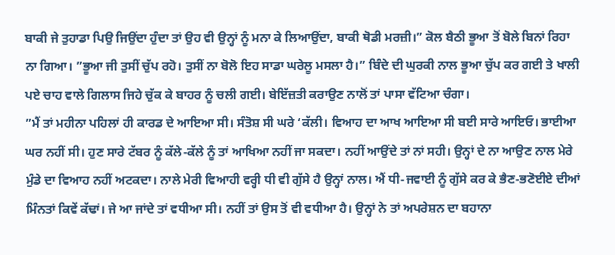ਬਾਕੀ ਜੇ ਤੁਹਾਡਾ ਪਿਉ ਜਿਉਂਦਾ ਹੁੰਦਾ ਤਾਂ ਉਹ ਵੀ ਉਨ੍ਹਾਂ ਨੂੰ ਮਨਾ ਕੇ ਲਿਆਉਂਦਾ, ਬਾਕੀ ਥੋਡੀ ਮਰਜ਼ੀ।” ਕੋਲ ਬੈਠੀ ਭੂਆ ਤੋਂ ਬੋਲੇ ਬਿਨਾਂ ਰਿਹਾ ਨਾ ਗਿਆ। ”ਭੂਆ ਜੀ ਤੁਸੀਂ ਚੁੱਪ ਰਹੋ। ਤੁਸੀਂ ਨਾ ਬੋਲੋ ਇਹ ਸਾਡਾ ਘਰੇਲੂ ਮਸਲਾ ਹੈ।” ਬਿੰਦੇ ਦੀ ਘੁਰਕੀ ਨਾਲ ਭੂਆ ਚੁੱਪ ਕਰ ਗਈ ਤੇ ਖਾਲੀ ਪਏ ਚਾਹ ਵਾਲੇ ਗਿਲਾਸ ਜਿਹੇ ਚੁੱਕ ਕੇ ਬਾਹਰ ਨੂੰ ਚਲੀ ਗਈ। ਬੇਇੱਜ਼ਤੀ ਕਰਾਉਣ ਨਾਲੋਂ ਤਾਂ ਪਾਸਾ ਵੱਟਿਆ ਚੰਗਾ।
”ਮੈਂ ਤਾਂ ਮਹੀਨਾ ਪਹਿਲਾਂ ਹੀ ਕਾਰਡ ਦੇ ਆਇਆ ਸੀ। ਸੰਤੋਸ਼ ਸੀ ਘਰੇ ‘ਕੱਲੀ। ਵਿਆਹ ਦਾ ਆਖ ਆਇਆ ਸੀ ਬਈ ਸਾਰੇ ਆਇਓ। ਭਾਈਆ ਘਰ ਨਹੀਂ ਸੀ। ਹੁਣ ਸਾਰੇ ਟੱਬਰ ਨੂੰ ਕੱਲੇ-ਕੱਲੇ ਨੂੰ ਤਾਂ ਆਖਿਆ ਨਹੀਂ ਜਾ ਸਕਦਾ। ਨਹੀਂ ਆਉਂਦੇ ਤਾਂ ਨਾਂ ਸਹੀ। ਉਨ੍ਹਾਂ ਦੇ ਨਾ ਆਉਣ ਨਾਲ ਮੇਰੇ ਮੁੰਡੇ ਦਾ ਵਿਆਹ ਨਹੀਂ ਅਟਕਦਾ। ਨਾਲੇ ਮੇਰੀ ਵਿਆਹੀ ਵਰ੍ਹੀ ਧੀ ਵੀ ਗੁੱਸੇ ਹੈ ਉਨ੍ਹਾਂ ਨਾਲ। ਐਂ ਧੀ-ਜਵਾਈ ਨੂੰ ਗੁੱਸੇ ਕਰ ਕੇ ਭੈਣ-ਭਣੋਈਏ ਦੀਆਂ ਮਿੰਨਤਾਂ ਕਿਵੇਂ ਕੱਢਾਂ। ਜੇ ਆ ਜਾਂਦੇ ਤਾਂ ਵਧੀਆ ਸੀ। ਨਹੀਂ ਤਾਂ ਉਸ ਤੋਂ ਵੀ ਵਧੀਆ ਹੈ। ਉਨ੍ਹਾਂ ਨੇ ਤਾਂ ਅਪਰੇਸ਼ਨ ਦਾ ਬਹਾਨਾ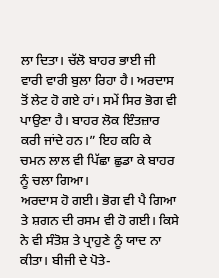ਲਾ ਦਿਤਾ। ਚੱਲੋ ਬਾਹਰ ਭਾਈ ਜੀ ਵਾਰੀ ਵਾਰੀ ਬੁਲਾ ਰਿਹਾ ਹੈ। ਅਰਦਾਸ ਤੋਂ ਲੇਟ ਹੋ ਗਏ ਹਾਂ। ਸਮੇਂ ਸਿਰ ਭੋਗ ਵੀ ਪਾਉਣਾ ਹੈ। ਬਾਹਰ ਲੋਕ ਇੰਤਜ਼ਾਰ ਕਰੀ ਜਾਂਦੇ ਹਨ।” ਇਹ ਕਹਿ ਕੇ ਚਮਨ ਲਾਲ ਵੀ ਪਿੱਛਾ ਛੁਡਾ ਕੇ ਬਾਹਰ ਨੂੰ ਚਲਾ ਗਿਆ।
ਅਰਦਾਸ ਹੋ ਗਈ। ਭੋਗ ਵੀ ਪੈ ਗਿਆ ਤੇ ਸ਼ਗਨ ਦੀ ਰਸਮ ਵੀ ਹੋ ਗਈ। ਕਿਸੇ ਨੇ ਵੀ ਸੰਤੋਸ਼ ਤੇ ਪ੍ਰਾਹੁਣੇ ਨੂੰ ਯਾਦ ਨਾ ਕੀਤਾ। ਬੀਜੀ ਦੇ ਪੋਤੇ-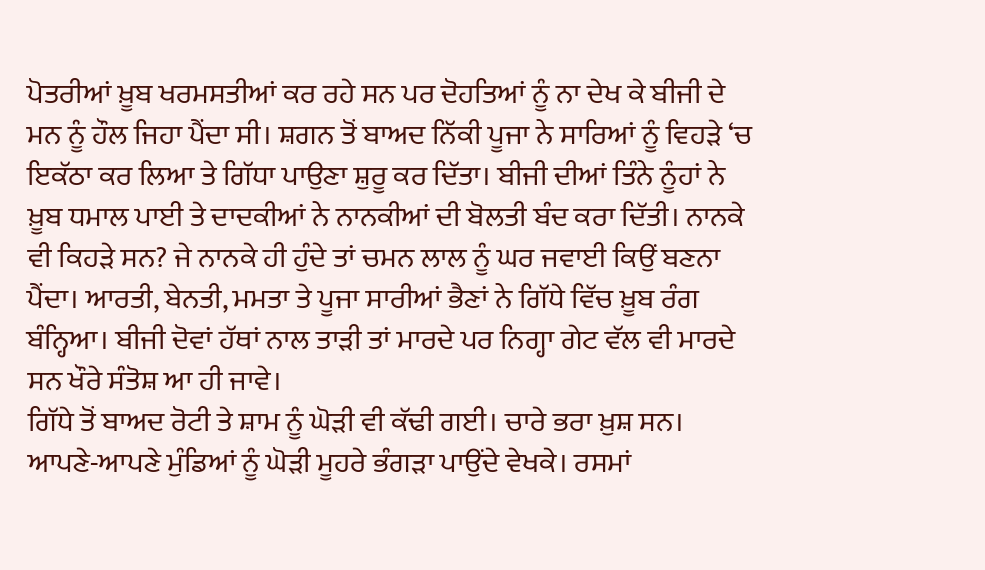ਪੋਤਰੀਆਂ ਖ਼ੂਬ ਖਰਮਸਤੀਆਂ ਕਰ ਰਹੇ ਸਨ ਪਰ ਦੋਹਤਿਆਂ ਨੂੰ ਨਾ ਦੇਖ ਕੇ ਬੀਜੀ ਦੇ ਮਨ ਨੂੰ ਹੌਲ ਜਿਹਾ ਪੈਂਦਾ ਸੀ। ਸ਼ਗਨ ਤੋਂ ਬਾਅਦ ਨਿੱਕੀ ਪੂਜਾ ਨੇ ਸਾਰਿਆਂ ਨੂੰ ਵਿਹੜੇ ‘ਚ ਇਕੱਠਾ ਕਰ ਲਿਆ ਤੇ ਗਿੱਧਾ ਪਾਉਣਾ ਸ਼ੁਰੂ ਕਰ ਦਿੱਤਾ। ਬੀਜੀ ਦੀਆਂ ਤਿੰਨੇ ਨੂੰਹਾਂ ਨੇ ਖ਼ੂਬ ਧਮਾਲ ਪਾਈ ਤੇ ਦਾਦਕੀਆਂ ਨੇ ਨਾਨਕੀਆਂ ਦੀ ਬੋਲਤੀ ਬੰਦ ਕਰਾ ਦਿੱਤੀ। ਨਾਨਕੇ ਵੀ ਕਿਹੜੇ ਸਨ? ਜੇ ਨਾਨਕੇ ਹੀ ਹੁੰਦੇ ਤਾਂ ਚਮਨ ਲਾਲ ਨੂੰ ਘਰ ਜਵਾਈ ਕਿਉਂ ਬਣਨਾ ਪੈਂਦਾ। ਆਰਤੀ, ਬੇਨਤੀ, ਮਮਤਾ ਤੇ ਪੂਜਾ ਸਾਰੀਆਂ ਭੈਣਾਂ ਨੇ ਗਿੱਧੇ ਵਿੱਚ ਖ਼ੂਬ ਰੰਗ ਬੰਨ੍ਹਿਆ। ਬੀਜੀ ਦੋਵਾਂ ਹੱਥਾਂ ਨਾਲ ਤਾੜੀ ਤਾਂ ਮਾਰਦੇ ਪਰ ਨਿਗ੍ਹਾ ਗੇਟ ਵੱਲ ਵੀ ਮਾਰਦੇ ਸਨ ਖੌਰੇ ਸੰਤੋਸ਼ ਆ ਹੀ ਜਾਵੇ।
ਗਿੱਧੇ ਤੋਂ ਬਾਅਦ ਰੋਟੀ ਤੇ ਸ਼ਾਮ ਨੂੰ ਘੋੜੀ ਵੀ ਕੱਢੀ ਗਈ। ਚਾਰੇ ਭਰਾ ਖ਼ੁਸ਼ ਸਨ। ਆਪਣੇ-ਆਪਣੇ ਮੁੰਡਿਆਂ ਨੂੰ ਘੋੜੀ ਮੂਹਰੇ ਭੰਗੜਾ ਪਾਉਂਦੇ ਵੇਖਕੇ। ਰਸਮਾਂ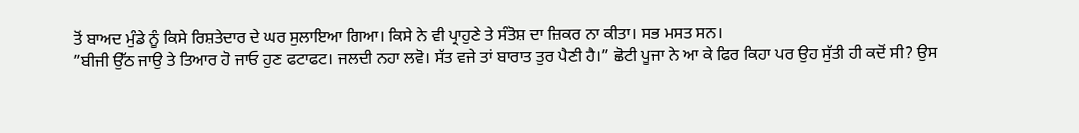ਤੋਂ ਬਾਅਦ ਮੁੰਡੇ ਨੂੰ ਕਿਸੇ ਰਿਸ਼ਤੇਦਾਰ ਦੇ ਘਰ ਸੁਲਾਇਆ ਗਿਆ। ਕਿਸੇ ਨੇ ਵੀ ਪ੍ਰਾਹੁਣੇ ਤੇ ਸੰਤੋਸ਼ ਦਾ ਜ਼ਿਕਰ ਨਾ ਕੀਤਾ। ਸਭ ਮਸਤ ਸਨ।
”ਬੀਜੀ ਉੱਠ ਜਾਉ ਤੇ ਤਿਆਰ ਹੋ ਜਾਓ ਹੁਣ ਫਟਾਫਟ। ਜਲਦੀ ਨਹਾ ਲਵੋ। ਸੱਤ ਵਜੇ ਤਾਂ ਬਾਰਾਤ ਤੁਰ ਪੈਣੀ ਹੈ।” ਛੋਟੀ ਪੂਜਾ ਨੇ ਆ ਕੇ ਫਿਰ ਕਿਹਾ ਪਰ ਉਹ ਸੁੱਤੀ ਹੀ ਕਦੋਂ ਸੀ? ਉਸ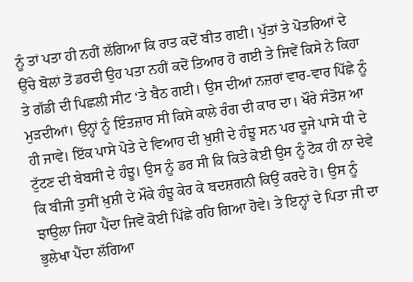ਨੂੰ ਤਾਂ ਪਤਾ ਹੀ ਨਹੀਂ ਲੱਗਿਆ ਕਿ ਰਾਤ ਕਦੋਂ ਬੀਤ ਗਈ। ਪੁੱਤਾਂ ਤੇ ਪੋਤਰਿਆਂ ਦੇ ਉੱਚੇ ਬੋਲਾਂ ਤੋਂ ਡਰਦੀ ਉਹ ਪਤਾ ਨਹੀਂ ਕਦੋਂ ਤਿਆਰ ਹੋ ਗਈ ਤੇ ਜਿਵੇਂ ਕਿਸੇ ਨੇ ਕਿਹਾ ਤੇ ਗੱਡੀ ਦੀ ਪਿਛਲੀ ਸੀਟ ‘ਤੇ ਬੈਠ ਗਈ। ਉਸ ਦੀਆਂ ਨਜ਼ਰਾਂ ਵਾਰ-ਵਾਰ ਪਿੱਛੇ ਨੂੰ ਮੁੜਦੀਆਂ। ਉਨ੍ਹਾਂ ਨੂੰ ਇੰਤਜ਼ਾਰ ਸੀ ਕਿਸੇ ਕਾਲੇ ਰੰਗ ਦੀ ਕਾਰ ਦਾ। ਖੌਰੇ ਸੰਤੋਸ਼ ਆ ਹੀ ਜਾਵੇ। ਇੱਕ ਪਾਸੇ ਪੋਤੇ ਦੇ ਵਿਆਹ ਦੀ ਖ਼ੁਸ਼ੀ ਦੇ ਹੰਝੂ ਸਨ ਪਰ ਦੂਜੇ ਪਾਸੇ ਧੀ ਦੇ ਟੁੱਟਣ ਦੀ ਬੇਬਸੀ ਦੇ ਹੰਝੂ। ਉਸ ਨੂੰ ਡਰ ਸੀ ਕਿ ਕਿਤੇ ਕੋਈ ਉਸ ਨੂੰ ਟੋਕ ਹੀ ਨਾ ਦੇਵੇ ਕਿ ਬੀਜੀ ਤੁਸੀਂ ਖ਼ੁਸ਼ੀ ਦੇ ਮੌਕੇ ਹੰਝੂ ਕੇਰ ਕੇ ਬਦਸ਼ਗਨੀ ਕਿਉਂ ਕਰਦੇ ਹੋ। ਉਸ ਨੂੰ ਝਾਉਲਾ ਜਿਹਾ ਪੈਂਦਾ ਜਿਵੇਂ ਕੋਈ ਪਿੱਛੇ ਰਹਿ ਗਿਆ ਹੋਵੇ। ਤੇ ਇਨ੍ਹਾਂ ਦੇ ਪਿਤਾ ਜੀ ਦਾ ਭੁਲੇਖਾ ਪੈਂਦਾ ਲੱਗਿਆ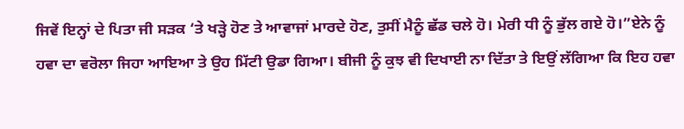ਜਿਵੇਂ ਇਨ੍ਹਾਂ ਦੇ ਪਿਤਾ ਜੀ ਸੜਕ ‘ਤੇ ਖੜ੍ਹੇ ਹੋਣ ਤੇ ਆਵਾਜਾਂ ਮਾਰਦੇ ਹੋਣ, ਤੁਸੀਂ ਮੈਨੂੰ ਛੱਡ ਚਲੇ ਹੋ। ਮੇਰੀ ਧੀ ਨੂੰ ਭੁੱਲ ਗਏ ਹੋ।”ਏਨੇ ਨੂੰ ਹਵਾ ਦਾ ਵਰੋਲਾ ਜਿਹਾ ਆਇਆ ਤੇ ਉਹ ਮਿੱਟੀ ਉਡਾ ਗਿਆ। ਬੀਜੀ ਨੂੰ ਕੁਝ ਵੀ ਦਿਖਾਈ ਨਾ ਦਿੱਤਾ ਤੇ ਇਉਂ ਲੱਗਿਆ ਕਿ ਇਹ ਹਵਾ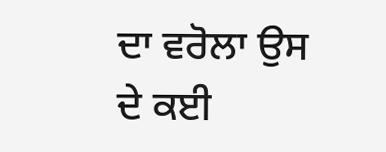ਦਾ ਵਰੋਲਾ ਉਸ ਦੇ ਕਈ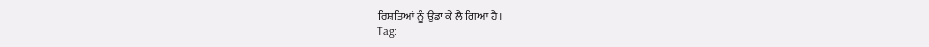ਰਿਸ਼ਤਿਆਂ ਨੂੰ ਉਡਾ ਕੇ ਲੈ ਗਿਆ ਹੈ।
Tag: